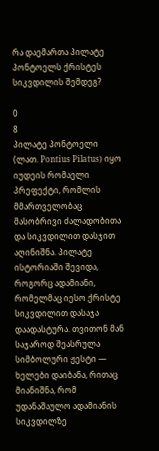რა დაემართა პილატე პონტოელს ქრისტეს სიკვდილის შემდეგ?

0
8
პილატე პონტოელი (ლათ. Pontius Pilatus) იყო იუდეის რომაელი პრეფექტი, რომლის მმართველობაც მასობრივი ძალადობითა და სიკვდილით დასჯით აღინიშნა. პილატე ისტორიაში შევიდა, როგორც ადამიანი, რომელმაც იესო ქრისტე სიკვდილით დასაჯა დაადასტურა. თვითონ მან საჯაროდ შეასრულა სიმბოლური ჟესტი — ხელები დაიბანა, რითაც მიანიშნა, რომ უდანაშაულო ადამიანის სიკვდილზე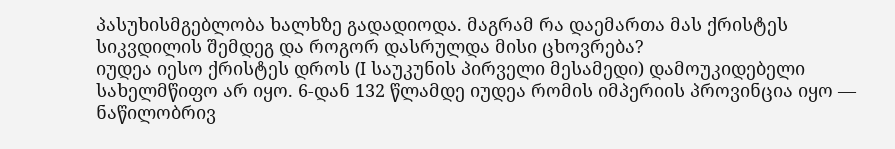პასუხისმგებლობა ხალხზე გადადიოდა. მაგრამ რა დაემართა მას ქრისტეს სიკვდილის შემდეგ და როგორ დასრულდა მისი ცხოვრება?
იუდეა იესო ქრისტეს დროს (I საუკუნის პირველი მესამედი) დამოუკიდებელი სახელმწიფო არ იყო. 6-დან 132 წლამდე იუდეა რომის იმპერიის პროვინცია იყო — ნაწილობრივ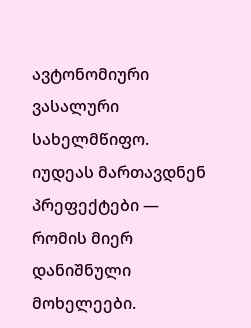ავტონომიური ვასალური სახელმწიფო. იუდეას მართავდნენ პრეფექტები — რომის მიერ დანიშნული მოხელეები.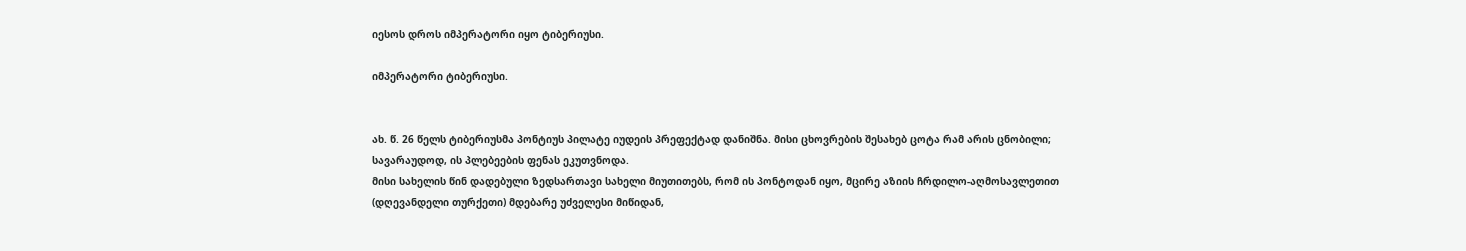იესოს დროს იმპერატორი იყო ტიბერიუსი.

იმპერატორი ტიბერიუსი.


ახ. წ. 26 წელს ტიბერიუსმა პონტიუს პილატე იუდეის პრეფექტად დანიშნა. მისი ცხოვრების შესახებ ცოტა რამ არის ცნობილი; სავარაუდოდ, ის პლებეების ფენას ეკუთვნოდა.
მისი სახელის წინ დადებული ზედსართავი სახელი მიუთითებს, რომ ის პონტოდან იყო, მცირე აზიის ჩრდილო-აღმოსავლეთით (დღევანდელი თურქეთი) მდებარე უძველესი მიწიდან,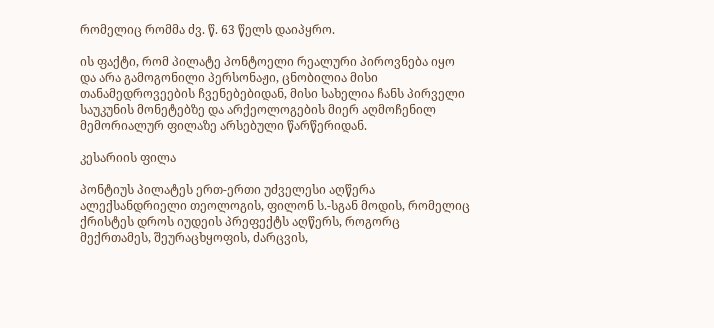რომელიც რომმა ძვ. წ. 63 წელს დაიპყრო.

ის ფაქტი, რომ პილატე პონტოელი რეალური პიროვნება იყო და არა გამოგონილი პერსონაჟი, ცნობილია მისი თანამედროვეების ჩვენებებიდან, მისი სახელია ჩანს პირველი საუკუნის მონეტებზე და არქეოლოგების მიერ აღმოჩენილ მემორიალურ ფილაზე არსებული წარწერიდან.

კესარიის ფილა

პონტიუს პილატეს ერთ-ერთი უძველესი აღწერა ალექსანდრიელი თეოლოგის, ფილონ ს.-სგან მოდის, რომელიც ქრისტეს დროს იუდეის პრეფექტს აღწერს, როგორც მექრთამეს, შეურაცხყოფის, ძარცვის,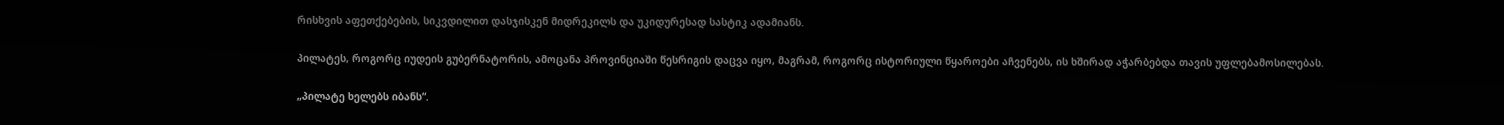რისხვის აფეთქებების, სიკვდილით დასჯისკენ მიდრეკილს და უკიდურესად სასტიკ ადამიანს.

პილატეს, როგორც იუდეის გუბერნატორის, ამოცანა პროვინციაში წესრიგის დაცვა იყო, მაგრამ, როგორც ისტორიული წყაროები აჩვენებს, ის ხშირად აჭარბებდა თავის უფლებამოსილებას.

„პილატე ხელებს იბანს“.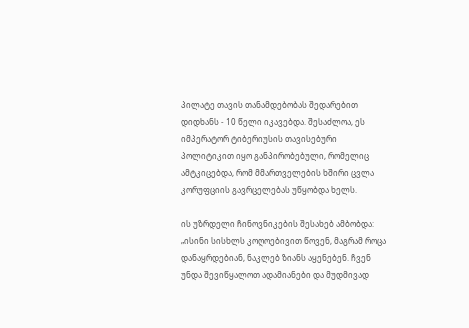პილატე თავის თანამდებობას შედარებით დიდხანს - 10 წელი იკავებდა. შესაძლოა, ეს იმპერატორ ტიბერიუსის თავისებური პოლიტიკით იყო განპირობებული, რომელიც ამტკიცებდა, რომ მმართველების ხშირი ცვლა კორუფციის გავრცელებას უწყობდა ხელს.

ის უზრდელი ჩინოვნიკების შესახებ ამბობდა: „ისინი სისხლს კოღოებივით წოვენ, მაგრამ როცა დანაყრდებიან, ნაკლებ ზიანს აყენებენ. ჩვენ უნდა შევიწყალოთ ადამიანები და მუდმივად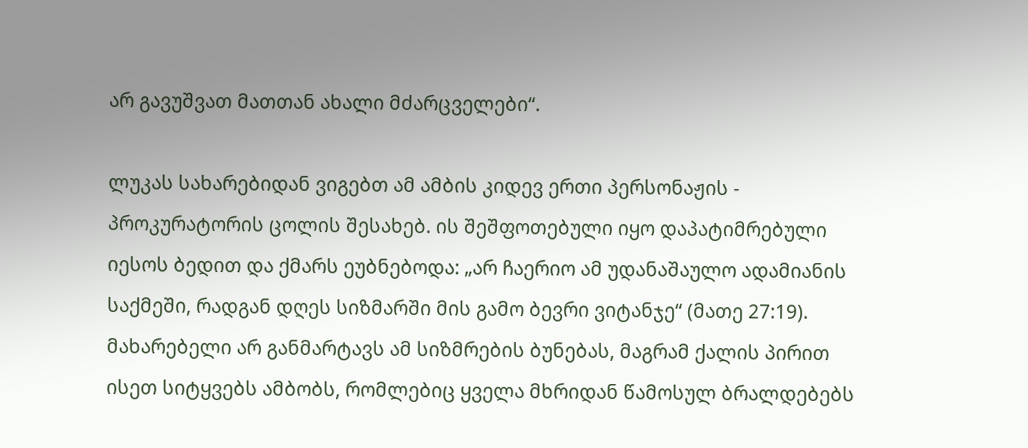არ გავუშვათ მათთან ახალი მძარცველები“.

ლუკას სახარებიდან ვიგებთ ამ ამბის კიდევ ერთი პერსონაჟის - პროკურატორის ცოლის შესახებ. ის შეშფოთებული იყო დაპატიმრებული იესოს ბედით და ქმარს ეუბნებოდა: „არ ჩაერიო ამ უდანაშაულო ადამიანის საქმეში, რადგან დღეს სიზმარში მის გამო ბევრი ვიტანჯე“ (მათე 27:19). მახარებელი არ განმარტავს ამ სიზმრების ბუნებას, მაგრამ ქალის პირით ისეთ სიტყვებს ამბობს, რომლებიც ყველა მხრიდან წამოსულ ბრალდებებს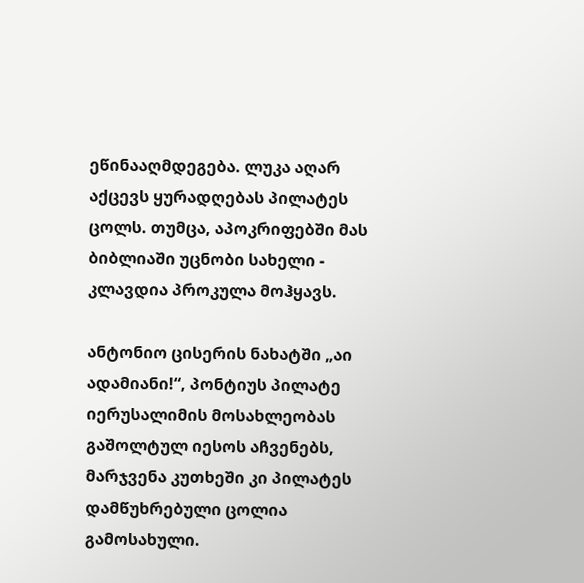ეწინააღმდეგება. ლუკა აღარ აქცევს ყურადღებას პილატეს ცოლს. თუმცა, აპოკრიფებში მას ბიბლიაში უცნობი სახელი - კლავდია პროკულა მოჰყავს.

ანტონიო ცისერის ნახატში „აი ადამიანი!“, პონტიუს პილატე იერუსალიმის მოსახლეობას გაშოლტულ იესოს აჩვენებს, მარჯვენა კუთხეში კი პილატეს დამწუხრებული ცოლია გამოსახული.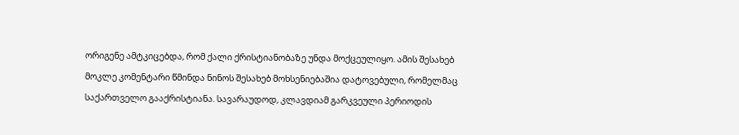ორიგენე ამტკიცებდა, რომ ქალი ქრისტიანობაზე უნდა მოქცეულიყო. ამის შესახებ მოკლე კომენტარი წმინდა ნინოს შესახებ მოხსენიებაშია დატოვებული, რომელმაც საქართველო გააქრისტიანა. სავარაუდოდ, კლავდიამ გარკვეული პერიოდის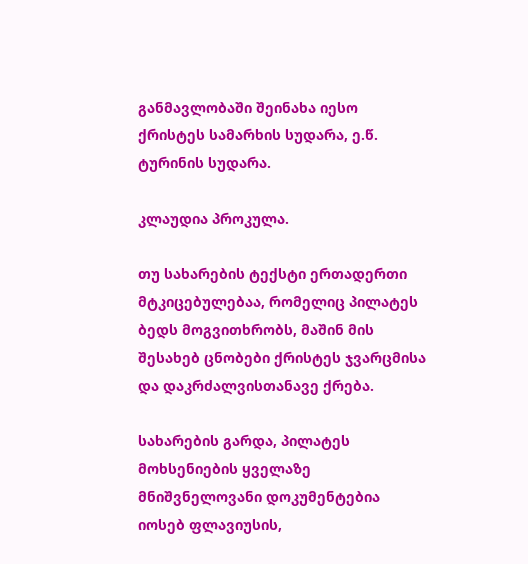განმავლობაში შეინახა იესო ქრისტეს სამარხის სუდარა, ე.წ. ტურინის სუდარა.

კლაუდია პროკულა.

თუ სახარების ტექსტი ერთადერთი მტკიცებულებაა, რომელიც პილატეს ბედს მოგვითხრობს, მაშინ მის შესახებ ცნობები ქრისტეს ჯვარცმისა და დაკრძალვისთანავე ქრება.

სახარების გარდა, პილატეს მოხსენიების ყველაზე მნიშვნელოვანი დოკუმენტებია იოსებ ფლავიუსის,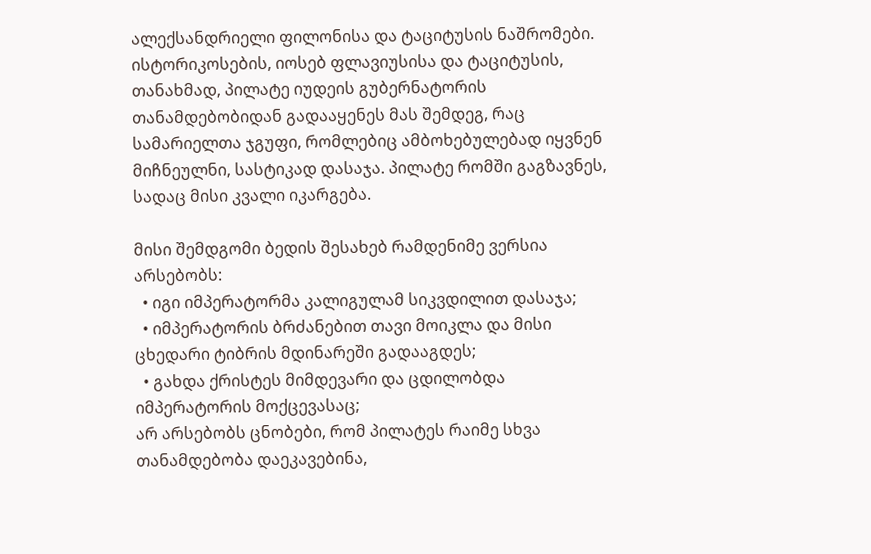ალექსანდრიელი ფილონისა და ტაციტუსის ნაშრომები. ისტორიკოსების, იოსებ ფლავიუსისა და ტაციტუსის, თანახმად, პილატე იუდეის გუბერნატორის თანამდებობიდან გადააყენეს მას შემდეგ, რაც სამარიელთა ჯგუფი, რომლებიც ამბოხებულებად იყვნენ მიჩნეულნი, სასტიკად დასაჯა. პილატე რომში გაგზავნეს, სადაც მისი კვალი იკარგება.

მისი შემდგომი ბედის შესახებ რამდენიმე ვერსია არსებობს:
  • იგი იმპერატორმა კალიგულამ სიკვდილით დასაჯა;
  • იმპერატორის ბრძანებით თავი მოიკლა და მისი ცხედარი ტიბრის მდინარეში გადააგდეს;
  • გახდა ქრისტეს მიმდევარი და ცდილობდა იმპერატორის მოქცევასაც;
არ არსებობს ცნობები, რომ პილატეს რაიმე სხვა თანამდებობა დაეკავებინა,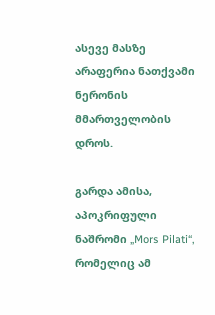ასევე მასზე არაფერია ნათქვამი ნერონის მმართველობის დროს.

გარდა ამისა, აპოკრიფული ნაშრომი „Mors Pilati“, რომელიც ამ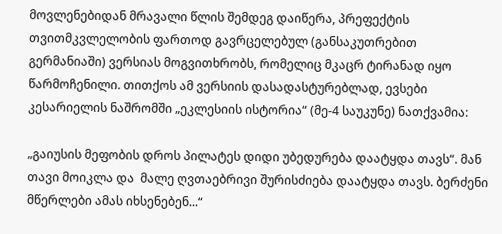მოვლენებიდან მრავალი წლის შემდეგ დაიწერა, პრეფექტის თვითმკვლელობის ფართოდ გავრცელებულ (განსაკუთრებით გერმანიაში) ვერსიას მოგვითხრობს, რომელიც მკაცრ ტირანად იყო წარმოჩენილი. თითქოს ამ ვერსიის დასადასტურებლად, ევსები კესარიელის ნაშრომში „ეკლესიის ისტორია“ (მე-4 საუკუნე) ნათქვამია:

„გაიუსის მეფობის დროს პილატეს დიდი უბედურება დაატყდა თავს“. მან თავი მოიკლა და  მალე ღვთაებრივი შურისძიება დაატყდა თავს. ბერძენი მწერლები ამას იხსენებენ...“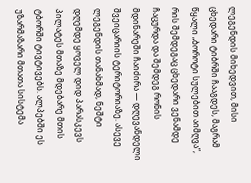ლეგენდის მიხედვით, მისი ცხედარი ტიბრში ჩააგდეს, მაგრამ წყალი „ბოროტი სულებით აიმღვა“, რის შემდეგაც ცხედარი ვენამდე ჩაცურდა და შემდეგ რონის მდინარეში ჩაიძირა — დღევანდელი შვეიცარიის ტერიტორიაზე. ასევე ლეგენდის თანახმად, ნეშტი დღემდე ყოველ დიდ პარასკევს პილატეს მთაზე მდებარე მთის ტბორში ტივტივებს. ალპებში ეს უზარმაზარი მთათა სისტემა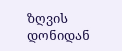ზღვის დონიდან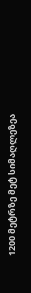1200 მეტრზე მეტ სიმაღლეზეა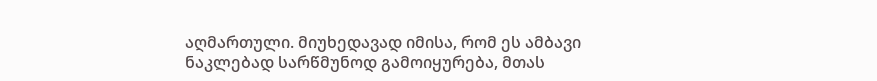აღმართული. მიუხედავად იმისა, რომ ეს ამბავი ნაკლებად სარწმუნოდ გამოიყურება, მთას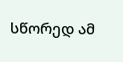სწორედ ამ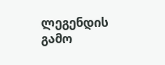ლეგენდის გამო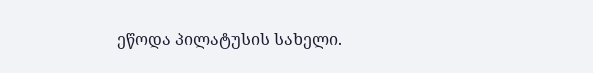ეწოდა პილატუსის სახელი.